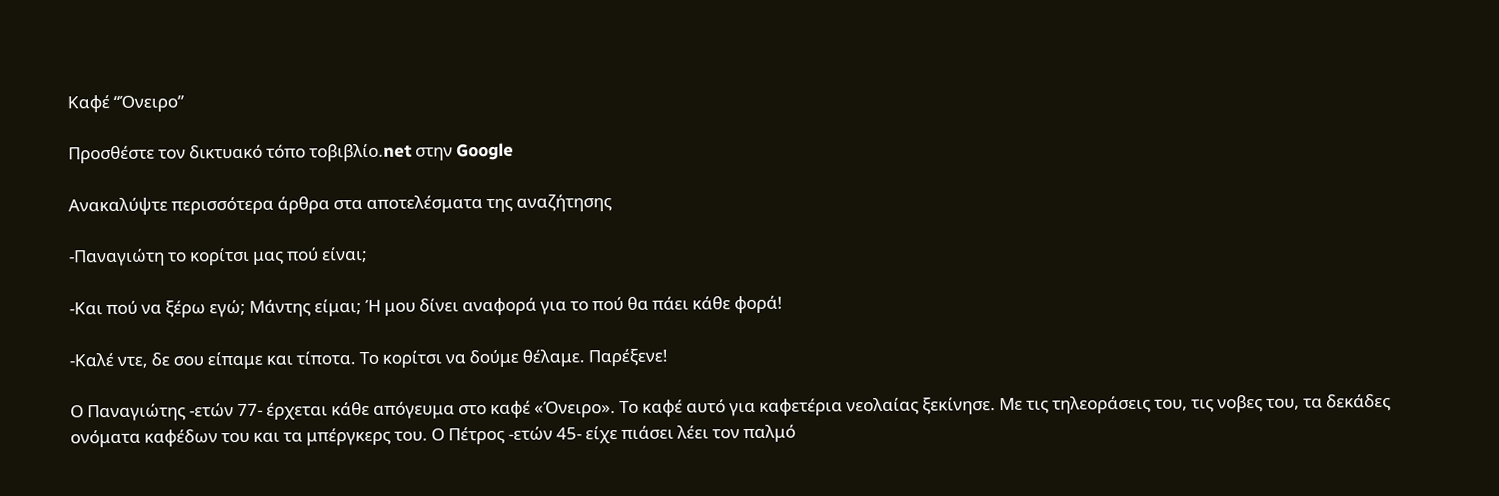Καφέ “Όνειρο”

Προσθέστε τον δικτυακό τόπο τοβιβλίο.net στην Google

Ανακαλύψτε περισσότερα άρθρα στα αποτελέσματα της αναζήτησης

-Παναγιώτη το κορίτσι μας πού είναι;

-Και πού να ξέρω εγώ; Μάντης είμαι; Ή μου δίνει αναφορά για το πού θα πάει κάθε φορά!

-Καλέ ντε, δε σου είπαμε και τίποτα. Το κορίτσι να δούμε θέλαμε. Παρέξενε!

Ο Παναγιώτης -ετών 77- έρχεται κάθε απόγευμα στο καφέ «Όνειρο». Το καφέ αυτό για καφετέρια νεολαίας ξεκίνησε. Με τις τηλεοράσεις του, τις νοβες του, τα δεκάδες ονόματα καφέδων του και τα μπέργκερς του. Ο Πέτρος -ετών 45- είχε πιάσει λέει τον παλμό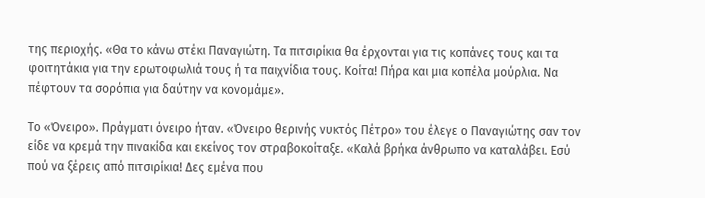της περιοχής. «Θα το κάνω στέκι Παναγιώτη. Τα πιτσιρίκια θα έρχονται για τις κοπάνες τους και τα φοιτητάκια για την ερωτοφωλιά τους ή τα παιχνίδια τους. Κοίτα! Πήρα και μια κοπέλα μούρλια. Να πέφτουν τα σορόπια για δαύτην να κονομάμε».

Το «Όνειρο». Πράγματι όνειρο ήταν. «Όνειρο θερινής νυκτός Πέτρο» του έλεγε ο Παναγιώτης σαν τον είδε να κρεμά την πινακίδα και εκείνος τον στραβοκοίταξε. «Καλά βρήκα άνθρωπο να καταλάβει. Εσύ πού να ξέρεις από πιτσιρίκια! Δες εμένα που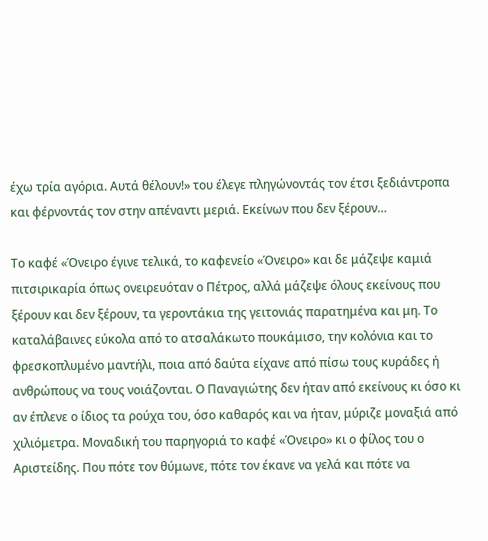έχω τρία αγόρια. Αυτά θέλουν!» του έλεγε πληγώνοντάς τον έτσι ξεδιάντροπα και φέρνοντάς τον στην απέναντι μεριά. Εκείνων που δεν ξέρουν…

Το καφέ «Όνειρο έγινε τελικά, το καφενείο «Όνειρο» και δε μάζεψε καμιά πιτσιρικαρία όπως ονειρευόταν ο Πέτρος, αλλά μάζεψε όλους εκείνους που ξέρουν και δεν ξέρουν, τα γεροντάκια της γειτονιάς παρατημένα και μη. Το καταλάβαινες εύκολα από το ατσαλάκωτο πουκάμισο, την κολόνια και το φρεσκοπλυμένο μαντήλι, ποια από δαύτα είχανε από πίσω τους κυράδες ή ανθρώπους να τους νοιάζονται. Ο Παναγιώτης δεν ήταν από εκείνους κι όσο κι αν έπλενε ο ίδιος τα ρούχα του, όσο καθαρός και να ήταν, μύριζε μοναξιά από χιλιόμετρα. Μοναδική του παρηγοριά το καφέ «Όνειρο» κι ο φίλος του ο Αριστείδης. Που πότε τον θύμωνε, πότε τον έκανε να γελά και πότε να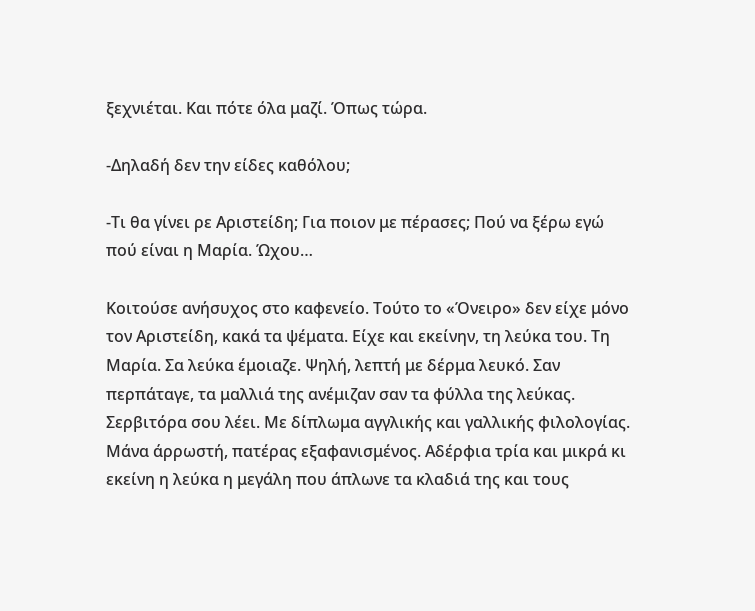ξεχνιέται. Και πότε όλα μαζί. Όπως τώρα.

-Δηλαδή δεν την είδες καθόλου;

-Τι θα γίνει ρε Αριστείδη; Για ποιον με πέρασες; Πού να ξέρω εγώ πού είναι η Μαρία. Ώχου…

Κοιτούσε ανήσυχος στο καφενείο. Τούτο το «Όνειρο» δεν είχε μόνο τον Αριστείδη, κακά τα ψέματα. Είχε και εκείνην, τη λεύκα του. Τη Μαρία. Σα λεύκα έμοιαζε. Ψηλή, λεπτή με δέρμα λευκό. Σαν περπάταγε, τα μαλλιά της ανέμιζαν σαν τα φύλλα της λεύκας. Σερβιτόρα σου λέει. Με δίπλωμα αγγλικής και γαλλικής φιλολογίας. Μάνα άρρωστή, πατέρας εξαφανισμένος. Αδέρφια τρία και μικρά κι εκείνη η λεύκα η μεγάλη που άπλωνε τα κλαδιά της και τους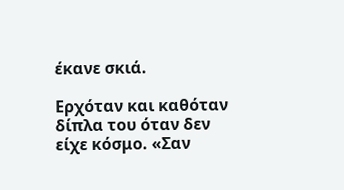έκανε σκιά.

Ερχόταν και καθόταν δίπλα του όταν δεν είχε κόσμο. «Σαν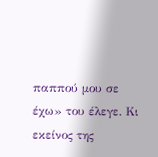παππού μου σε έχω» του έλεγε. Κι εκείνος της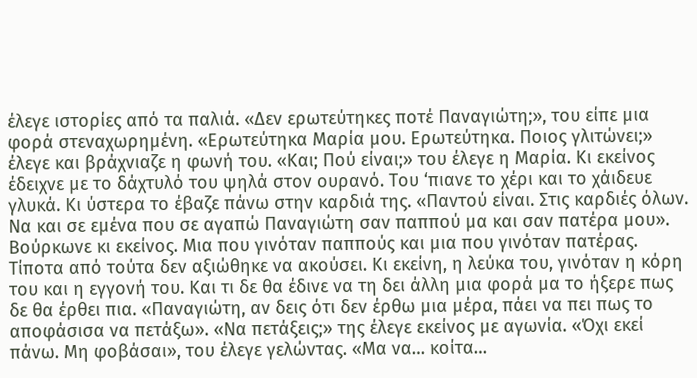έλεγε ιστορίες από τα παλιά. «Δεν ερωτεύτηκες ποτέ Παναγιώτη;», του είπε μια φορά στεναχωρημένη. «Ερωτεύτηκα Μαρία μου. Ερωτεύτηκα. Ποιος γλιτώνει;» έλεγε και βράχνιαζε η φωνή του. «Και; Πού είναι;» του έλεγε η Μαρία. Κι εκείνος έδειχνε με το δάχτυλό του ψηλά στον ουρανό. Του ‘πιανε το χέρι και το χάιδευε γλυκά. Κι ύστερα το έβαζε πάνω στην καρδιά της. «Παντού είναι. Στις καρδιές όλων. Να και σε εμένα που σε αγαπώ Παναγιώτη σαν παππού μα και σαν πατέρα μου». Βούρκωνε κι εκείνος. Μια που γινόταν παππούς και μια που γινόταν πατέρας. Τίποτα από τούτα δεν αξιώθηκε να ακούσει. Κι εκείνη, η λεύκα του, γινόταν η κόρη του και η εγγονή του. Και τι δε θα έδινε να τη δει άλλη μια φορά μα το ήξερε πως δε θα έρθει πια. «Παναγιώτη, αν δεις ότι δεν έρθω μια μέρα, πάει να πει πως το αποφάσισα να πετάξω». «Να πετάξεις;» της έλεγε εκείνος με αγωνία. «Όχι εκεί πάνω. Μη φοβάσαι», του έλεγε γελώντας. «Μα να… κοίτα…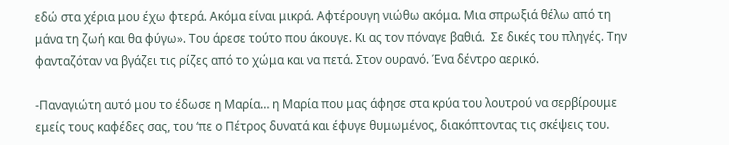εδώ στα χέρια μου έχω φτερά. Ακόμα είναι μικρά. Αφτέρουγη νιώθω ακόμα. Μια σπρωξιά θέλω από τη μάνα τη ζωή και θα φύγω». Του άρεσε τούτο που άκουγε. Κι ας τον πόναγε βαθιά.  Σε δικές του πληγές. Την φανταζόταν να βγάζει τις ρίζες από το χώμα και να πετά. Στον ουρανό. Ένα δέντρο αερικό.

-Παναγιώτη αυτό μου το έδωσε η Μαρία… η Μαρία που μας άφησε στα κρύα του λουτρού να σερβίρουμε εμείς τους καφέδες σας, του ‘πε ο Πέτρος δυνατά και έφυγε θυμωμένος, διακόπτοντας τις σκέψεις του.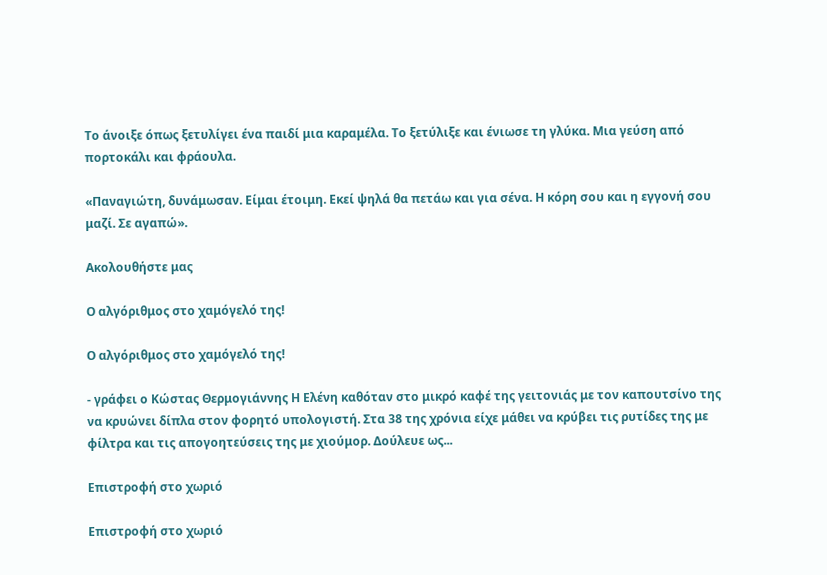Το άνοιξε όπως ξετυλίγει ένα παιδί μια καραμέλα. Το ξετύλιξε και ένιωσε τη γλύκα. Μια γεύση από πορτοκάλι και φράουλα.

«Παναγιώτη, δυνάμωσαν. Είμαι έτοιμη. Εκεί ψηλά θα πετάω και για σένα. Η κόρη σου και η εγγονή σου μαζί. Σε αγαπώ».

Ακολουθήστε μας

Ο αλγόριθμος στο χαμόγελό της!

Ο αλγόριθμος στο χαμόγελό της!

- γράφει ο Κώστας Θερμογιάννης Η Ελένη καθόταν στο μικρό καφέ της γειτονιάς με τον καπουτσίνο της να κρυώνει δίπλα στον φορητό υπολογιστή. Στα 38 της χρόνια είχε μάθει να κρύβει τις ρυτίδες της με φίλτρα και τις απογοητεύσεις της με χιούμορ. Δούλευε ως...

Επιστροφή στο χωριό

Επιστροφή στο χωριό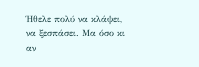Ήθελε πολύ να κλάψει, να ξεσπάσει. Μα όσο κι αν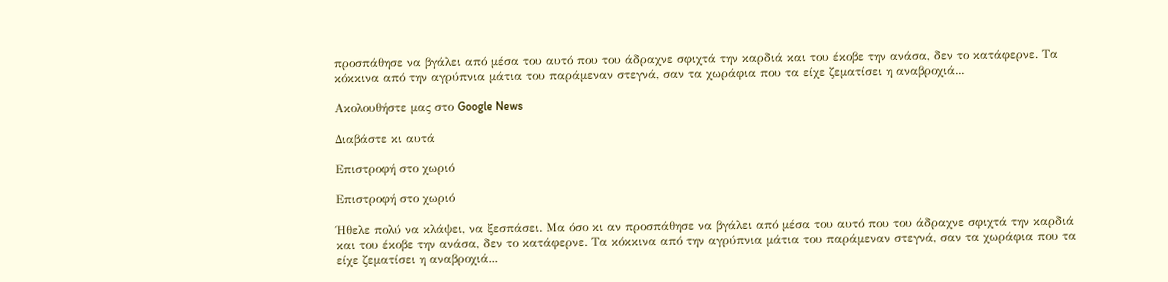προσπάθησε να βγάλει από μέσα του αυτό που του άδραχνε σφιχτά την καρδιά και του έκοβε την ανάσα, δεν το κατάφερνε. Τα κόκκινα από την αγρύπνια μάτια του παράμεναν στεγνά, σαν τα χωράφια που τα είχε ζεματίσει η αναβροχιά...

Ακολουθήστε μας στο Google News

Διαβάστε κι αυτά

Επιστροφή στο χωριό

Επιστροφή στο χωριό

Ήθελε πολύ να κλάψει, να ξεσπάσει. Μα όσο κι αν προσπάθησε να βγάλει από μέσα του αυτό που του άδραχνε σφιχτά την καρδιά και του έκοβε την ανάσα, δεν το κατάφερνε. Τα κόκκινα από την αγρύπνια μάτια του παράμεναν στεγνά, σαν τα χωράφια που τα είχε ζεματίσει η αναβροχιά...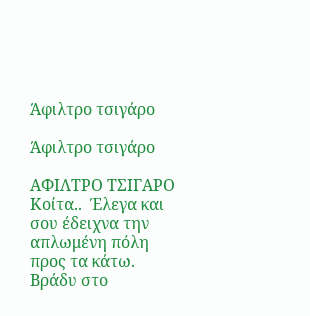Άφιλτρο τσιγάρο

Άφιλτρο τσιγάρο

ΑΦΙΛΤΡΟ ΤΣΙΓΑΡΟ Κοίτα..  Έλεγα και σου έδειχνα την απλωμένη πόλη προς τα κάτω. Βράδυ στο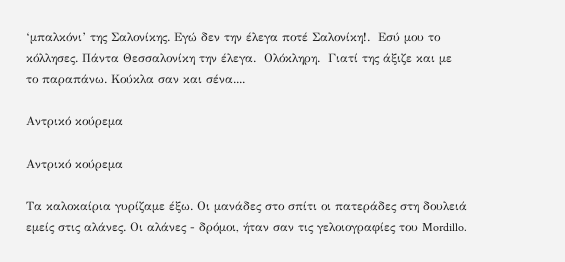‘μπαλκόνι’ της Σαλονίκης. Εγώ δεν την έλεγα ποτέ Σαλονίκη!.  Εσύ μου το κόλλησες. Πάντα Θεσσαλονίκη την έλεγα.  Ολόκληρη.  Γιατί της άξιζε και με το παραπάνω. Κούκλα σαν και σένα....

Αντρικό κούρεμα

Αντρικό κούρεμα

Τα καλοκαίρια γυρίζαμε έξω. Οι μανάδες στο σπίτι οι πατεράδες στη δουλειά εμείς στις αλάνες. Οι αλάνες - δρόμοι, ήταν σαν τις γελοιογραφίες του Mordillo.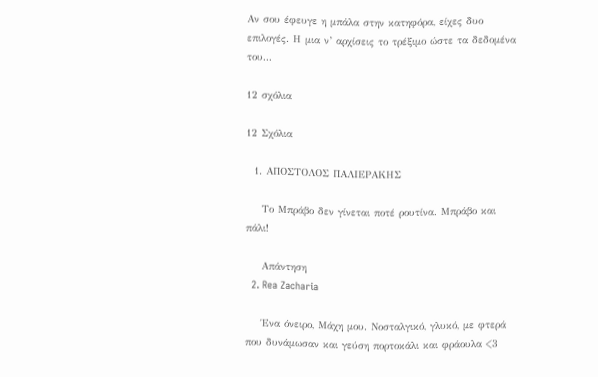Αν σου έφευγε η μπάλα στην κατηφόρα, είχες δυο επιλογές. Η μια ν’ αρχίσεις το τρέξιμο ώστε τα δεδομένα του...

12 σχόλια

12 Σχόλια

  1. ΑΠΟΣΤΟΛΟΣ ΠΑΛΙΕΡΑΚΗΣ

    Το Μπράβο δεν γίνεται ποτέ ρουτίνα. Μπράβο και πάλι!

    Απάντηση
  2. Rea Zacharia

    Ένα όνειρο, Μάχη μου. Νοσταλγικό, γλυκό, με φτερά που δυνάμωσαν και γεύση πορτοκάλι και φράουλα <3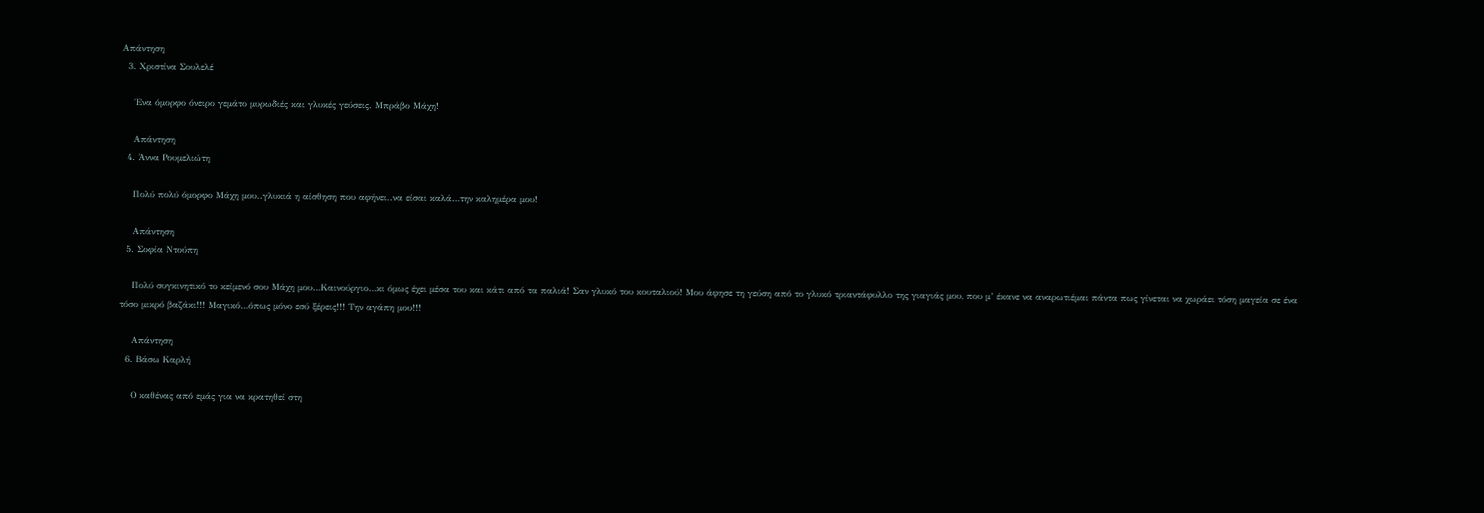Απάντηση
  3. Χριστίνα Σουλελέ

    ΄Ενα όμορφο όνειρο γεμάτο μυρωδιές και γλυκές γεύσεις. Μπράβο Μάχη!

    Απάντηση
  4. Άννα Ρουμελιώτη

    Πολύ πολύ όμορφο Μάχη μου..γλυκιά η αίσθηση που αφήνει..να είσαι καλά…την καλημέρα μου!

    Απάντηση
  5. Σοφία Ντούπη

    Πολύ συγκινητικό το κείμενό σου Μάχη μου…Καινούργιο…κι όμως έχει μέσα του και κάτι από τα παλιά! Σαν γλυκό του κουταλιού! Μου άφησε τη γεύση από το γλυκό τριαντάφυλλο της γιαγιάς μου, που μ’ έκανε να αναρωτιέμαι πάντα πως γίνεται να χωράει τόση μαγεία σε ένα τόσο μικρό βαζάκι!!! Μαγικό…όπως μόνο εσύ ξέρεις!!! Την αγάπη μου!!!

    Απάντηση
  6. Βάσω Καρλή

    Ο καθένας από εμάς για να κρατηθεί στη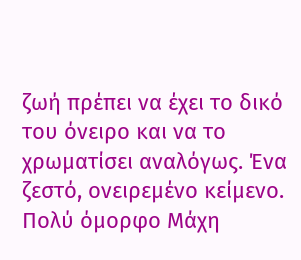ζωή πρέπει να έχει το δικό του όνειρο και να το χρωματίσει αναλόγως. Ένα ζεστό, ονειρεμένο κείμενο. Πολύ όμορφο Μάχη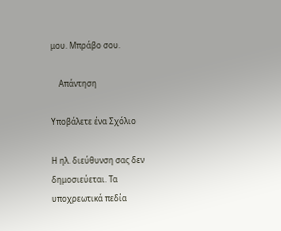μου. Μπράβο σου.

    Απάντηση

Υποβάλετε ένα Σχόλιο

Η ηλ. διεύθυνση σας δεν δημοσιεύεται. Τα υποχρεωτικά πεδία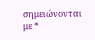σημειώνονται με *